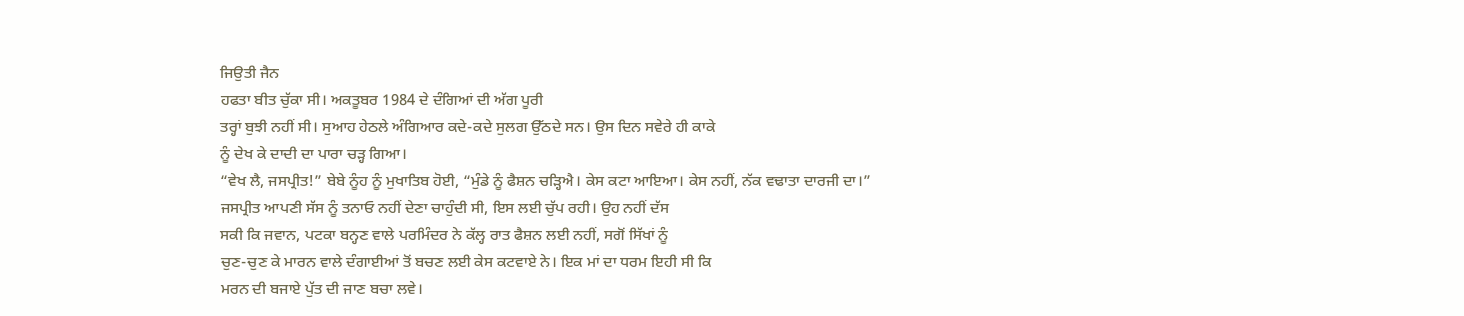ਜਿਉਤੀ ਜੈਨ
ਹਫਤਾ ਬੀਤ ਚੁੱਕਾ ਸੀ। ਅਕਤੂਬਰ 1984 ਦੇ ਦੰਗਿਆਂ ਦੀ ਅੱਗ ਪੂਰੀ
ਤਰ੍ਹਾਂ ਬੁਝੀ ਨਹੀਂ ਸੀ। ਸੁਆਹ ਹੇਠਲੇ ਅੰਗਿਆਰ ਕਦੇ-ਕਦੇ ਸੁਲਗ ਉੱਠਦੇ ਸਨ। ਉਸ ਦਿਨ ਸਵੇਰੇ ਹੀ ਕਾਕੇ
ਨੂੰ ਦੇਖ ਕੇ ਦਾਦੀ ਦਾ ਪਾਰਾ ਚੜ੍ਹ ਗਿਆ।
“ਵੇਖ ਲੈ, ਜਸਪ੍ਰੀਤ!” ਬੇਬੇ ਨੂੰਹ ਨੂੰ ਮੁਖਾਤਿਬ ਹੋਈ, “ਮੁੰਡੇ ਨੂੰ ਫੈਸ਼ਨ ਚੜ੍ਹਿਐ। ਕੇਸ ਕਟਾ ਆਇਆ। ਕੇਸ ਨਹੀਂ, ਨੱਕ ਵਢਾਤਾ ਦਾਰਜੀ ਦਾ।”
ਜਸਪ੍ਰੀਤ ਆਪਣੀ ਸੱਸ ਨੂੰ ਤਨਾਓ ਨਹੀਂ ਦੇਣਾ ਚਾਹੁੰਦੀ ਸੀ, ਇਸ ਲਈ ਚੁੱਪ ਰਹੀ। ਉਹ ਨਹੀਂ ਦੱਸ
ਸਕੀ ਕਿ ਜਵਾਨ, ਪਟਕਾ ਬਨ੍ਹਣ ਵਾਲੇ ਪਰਮਿੰਦਰ ਨੇ ਕੱਲ੍ਹ ਰਾਤ ਫੈਸ਼ਨ ਲਈ ਨਹੀਂ, ਸਗੋਂ ਸਿੱਖਾਂ ਨੂੰ
ਚੁਣ-ਚੁਣ ਕੇ ਮਾਰਨ ਵਾਲੇ ਦੰਗਾਈਆਂ ਤੋਂ ਬਚਣ ਲਈ ਕੇਸ ਕਟਵਾਏ ਨੇ। ਇਕ ਮਾਂ ਦਾ ਧਰਮ ਇਹੀ ਸੀ ਕਿ
ਮਰਨ ਦੀ ਬਜਾਏ ਪੁੱਤ ਦੀ ਜਾਣ ਬਚਾ ਲਵੇ।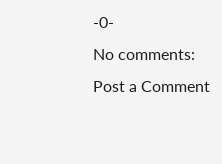-0-
No comments:
Post a Comment